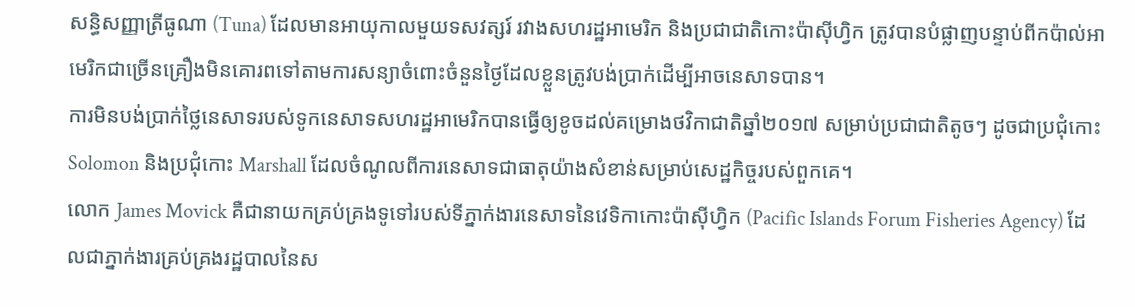សន្ធិសញ្ញាត្រីធូណា (Tuna) ដែលមានអាយុកាលមួយទសវត្សរ៍ រវាងសហរដ្ឋអាមេរិក និងប្រជាជាតិកោះប៉ាស៊ីហ្វិក ត្រូវបានបំផ្លាញបន្ទាប់ពីកប៉ាល់អាមេរិកជាច្រើនគ្រឿងមិនគោរពទៅតាមការសន្យាចំពោះចំនួនថ្ងៃដែលខ្លួនត្រូវបង់ប្រាក់ដើម្បីអាចនេសាទបាន។
ការមិនបង់ប្រាក់ថ្លៃនេសាទរបស់ទូកនេសាទសហរដ្ឋអាមេរិកបានធ្វើឲ្យខូចដល់គម្រោងថវិកាជាតិឆ្នាំ២០១៧ សម្រាប់ប្រជាជាតិតូចៗ ដូចជាប្រជុំកោះ Solomon និងប្រជុំកោះ Marshall ដែលចំណូលពីការនេសាទជាធាតុយ៉ាងសំខាន់សម្រាប់សេដ្ឋកិច្ចរបស់ពួកគេ។
លោក James Movick គឺជានាយកគ្រប់គ្រងទូទៅរបស់ទីភ្នាក់ងារនេសាទនៃវេទិកាកោះប៉ាស៊ីហ្វិក (Pacific Islands Forum Fisheries Agency) ដែលជាភ្នាក់ងារគ្រប់គ្រងរដ្ឋបាលនៃស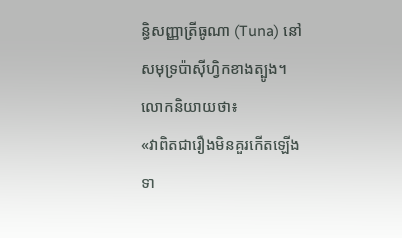ន្ធិសញ្ញាត្រីធូណា (Tuna) នៅសមុទ្រប៉ាស៊ីហ្វិកខាងត្បូង។ លោកនិយាយថា៖
«វាពិតជារឿងមិនគួរកើតឡើងទា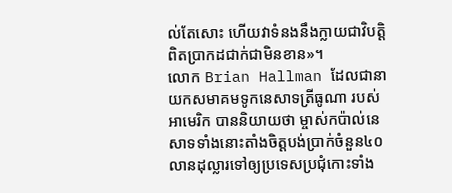ល់តែសោះ ហើយវាទំនងនឹងក្លាយជាវិបត្តិពិតប្រាកដជាក់ជាមិនខាន»។
លោក Brian Hallman ដែលជានាយកសមាគមទូកនេសាទត្រីធូណា របស់អាមេរិក បាននិយាយថា ម្ចាស់កប៉ាល់នេសាទទាំងនោះតាំងចិត្តបង់ប្រាក់ចំនួន៤០លានដុល្លារទៅឲ្យប្រទេសប្រជុំកោះទាំង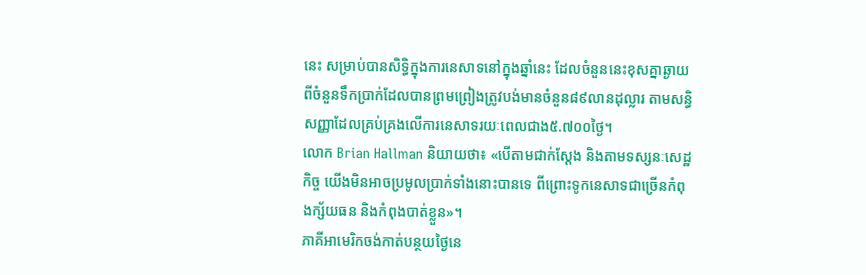នេះ សម្រាប់បានសិទ្ធិក្នុងការនេសាទនៅក្នុងឆ្នាំនេះ ដែលចំនួននេះខុសគ្នាឆ្ងាយពីចំនួនទឹកប្រាក់ដែលបានព្រមព្រៀងត្រូវបង់មានចំនួន៨៩លានដុល្លារ តាមសន្ធិសញ្ញាដែលគ្រប់គ្រងលើការនេសាទរយៈពេលជាង៥.៧០០ថ្ងៃ។
លោក Brian Hallman និយាយថា៖ «បើតាមជាក់ស្តែង និងតាមទស្សនៈសេដ្ឋកិច្ច យើងមិនអាចប្រមូលប្រាក់ទាំងនោះបានទេ ពីព្រោះទូកនេសាទជាច្រើនកំពុងក្ស័យធន និងកំពុងបាត់ខ្លួន»។
ភាគីអាមេរិកចង់កាត់បន្ថយថ្ងៃនេ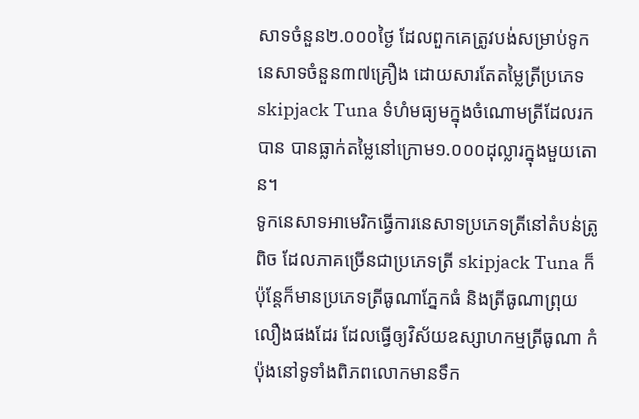សាទចំនួន២.០០០ថ្ងៃ ដែលពួកគេត្រូវបង់សម្រាប់ទូកនេសាទចំនួន៣៧គ្រឿង ដោយសារតែតម្លៃត្រីប្រភេទ skipjack Tuna ទំហំមធ្យមក្នុងចំណោមត្រីដែលរកបាន បានធ្លាក់តម្លៃនៅក្រោម១.០០០ដុល្លារក្នុងមួយតោន។
ទូកនេសាទអាមេរិកធ្វើការនេសាទប្រភេទត្រីនៅតំបន់ត្រូពិច ដែលភាគច្រើនជាប្រភេទត្រី skipjack Tuna ក៏ប៉ុន្តែក៏មានប្រភេទត្រីធូណាភ្នែកធំ និងត្រីធូណាព្រុយលឿងផងដែរ ដែលធ្វើឲ្យវិស័យឧស្សាហកម្មត្រីធូណា កំប៉ុងនៅទូទាំងពិភពលោកមានទឹក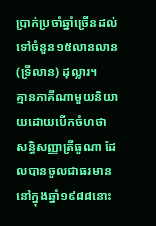ប្រាក់ប្រចាំឆ្នាំច្រើនដល់ទៅចំនួន១៥លានលាន (ទ្រីលាន) ដុល្លារ។
គ្មានភាគីណាមួយនិយាយដោយបើកចំហថា សន្ធិសញ្ញាត្រីធូណា ដែលបានចូលជាធរមាននៅក្នុងឆ្នាំ១៩៨៨នោះ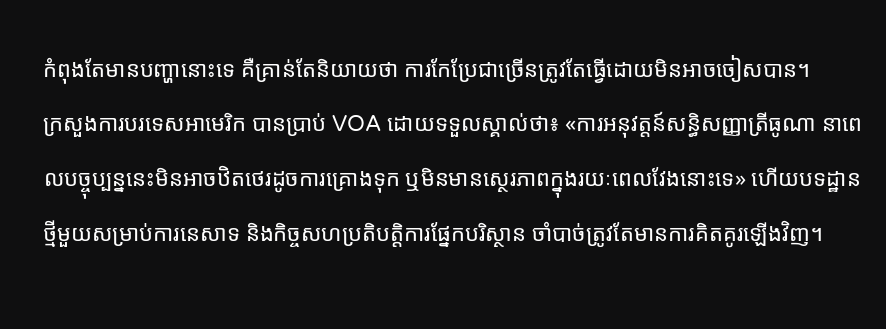កំពុងតែមានបញ្ហានោះទេ គឺគ្រាន់តែនិយាយថា ការកែប្រែជាច្រើនត្រូវតែធ្វើដោយមិនអាចចៀសបាន។
ក្រសួងការបរទេសអាមេរិក បានប្រាប់ VOA ដោយទទួលស្គាល់ថា៖ «ការអនុវត្តន៍សន្ធិសញ្ញាត្រីធូណា នាពេលបច្ចុប្បន្ននេះមិនអាចឋិតថេរដូចការគ្រោងទុក ឬមិនមានស្ថេរភាពក្នុងរយៈពេលវែងនោះទេ» ហើយបទដ្ឋានថ្មីមួយសម្រាប់ការនេសាទ និងកិច្ចសហប្រតិបត្តិការផ្នែកបរិស្ថាន ចាំបាច់ត្រូវតែមានការគិតគូរឡើងវិញ។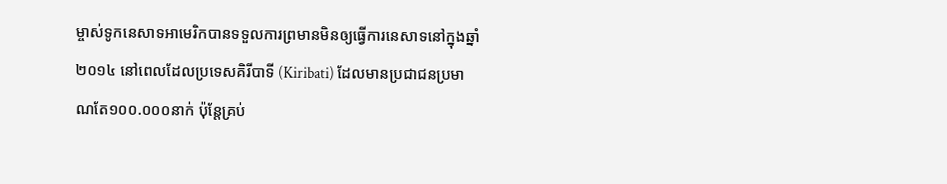ម្ចាស់ទូកនេសាទអាមេរិកបានទទួលការព្រមានមិនឲ្យធ្វើការនេសាទនៅក្នុងឆ្នាំ២០១៤ នៅពេលដែលប្រទេសគិរីបាទី (Kiribati) ដែលមានប្រជាជនប្រមាណតែ១០០.០០០នាក់ ប៉ុន្តែគ្រប់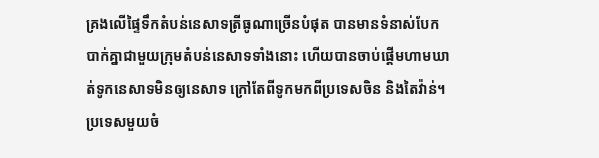គ្រងលើផ្ទៃទឹកតំបន់នេសាទត្រីធូណាច្រើនបំផុត បានមានទំនាស់បែកបាក់គ្នាជាមួយក្រុមតំបន់នេសាទទាំងនោះ ហើយបានចាប់ផ្តើមហាមឃាត់ទូកនេសាទមិនឲ្យនេសាទ ក្រៅតែពីទូកមកពីប្រទេសចិន និងតៃវ៉ាន់។
ប្រទេសមួយចំ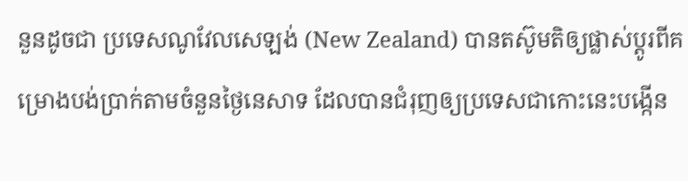នួនដូចជា ប្រទេសណូវែលសេឡង់ (New Zealand) បានតស៊ូមតិឲ្យផ្លាស់ប្តូរពីគម្រោងបង់ប្រាក់តាមចំនួនថ្ងៃនេសាទ ដែលបានជំរុញឲ្យប្រទេសជាកោះនេះបង្កើន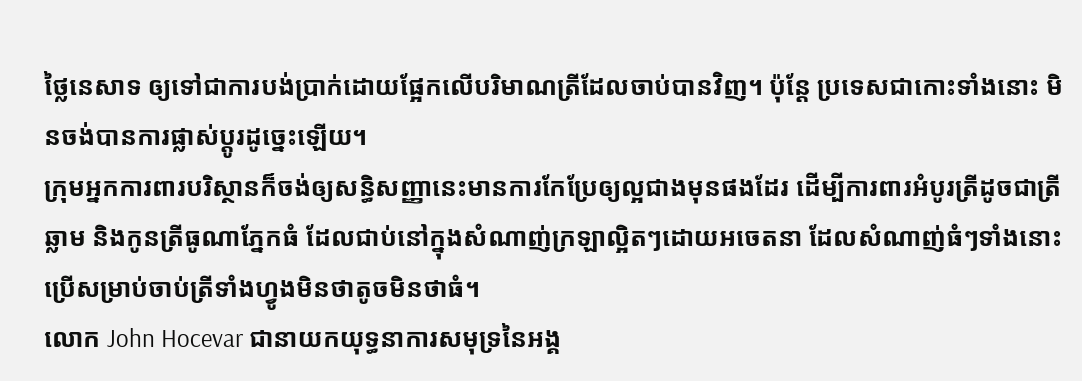ថ្លៃនេសាទ ឲ្យទៅជាការបង់ប្រាក់ដោយផ្អែកលើបរិមាណត្រីដែលចាប់បានវិញ។ ប៉ុន្តែ ប្រទេសជាកោះទាំងនោះ មិនចង់បានការផ្លាស់ប្តូរដូច្នេះឡើយ។
ក្រុមអ្នកការពារបរិស្ថានក៏ចង់ឲ្យសន្ធិសញ្ញានេះមានការកែប្រែឲ្យល្អជាងមុនផងដែរ ដើម្បីការពារអំបូរត្រីដូចជាត្រីឆ្លាម និងកូនត្រីធូណាភ្នែកធំ ដែលជាប់នៅក្នុងសំណាញ់ក្រឡាល្អិតៗដោយអចេតនា ដែលសំណាញ់ធំៗទាំងនោះប្រើសម្រាប់ចាប់ត្រីទាំងហ្វូងមិនថាតូចមិនថាធំ។
លោក John Hocevar ជានាយកយុទ្ធនាការសមុទ្រនៃអង្គ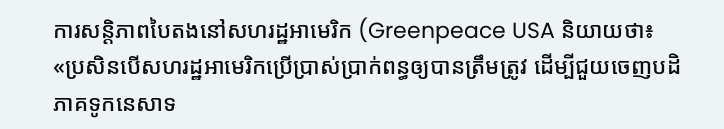ការសន្តិភាពបៃតងនៅសហរដ្ឋអាមេរិក (Greenpeace USA និយាយថា៖
«ប្រសិនបើសហរដ្ឋអាមេរិកប្រើប្រាស់ប្រាក់ពន្ធឲ្យបានត្រឹមត្រូវ ដើម្បីជួយចេញបដិភាគទូកនេសាទ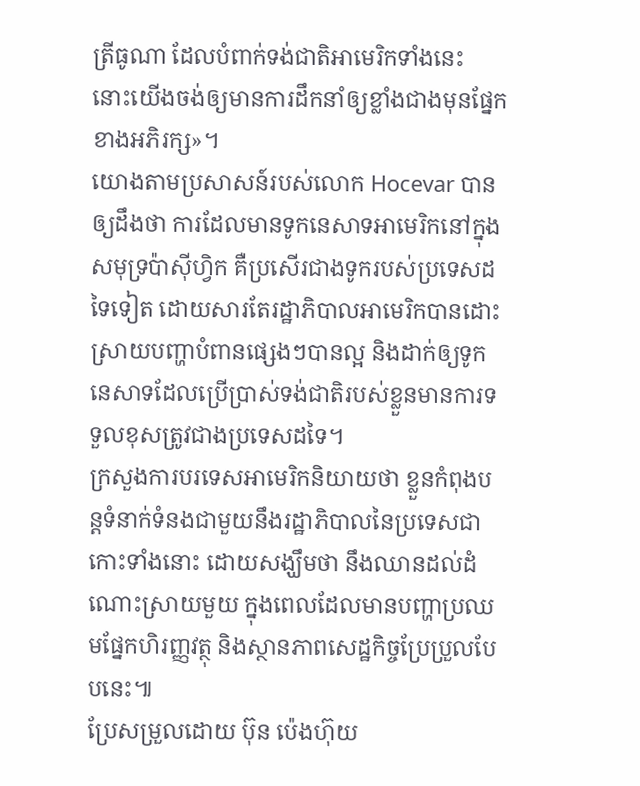ត្រីធូណា ដែលបំពាក់ទង់ជាតិអាមេរិកទាំងនេះ នោះយើងចង់ឲ្យមានការដឹកនាំឲ្យខ្លាំងជាងមុនផ្នែកខាងអភិរក្ស»។
យោងតាមប្រសាសន៍របស់លោក Hocevar បានឲ្យដឹងថា ការដែលមានទូកនេសាទអាមេរិកនៅក្នុងសមុទ្រប៉ាស៊ីហ្វិក គឺប្រសើរជាងទូករបស់ប្រទេសដទៃទៀត ដោយសារតែរដ្ឋាភិបាលអាមេរិកបានដោះស្រាយបញ្ហាបំពានផ្សេងៗបានល្អ និងដាក់ឲ្យទូកនេសាទដែលប្រើប្រាស់ទង់ជាតិរបស់ខ្លួនមានការទទួលខុសត្រូវជាងប្រទេសដទៃ។
ក្រសួងការបរទេសអាមេរិកនិយាយថា ខ្លួនកំពុងបន្តទំនាក់ទំនងជាមួយនឹងរដ្ឋាភិបាលនៃប្រទេសជាកោះទាំងនោះ ដោយសង្ឃឹមថា នឹងឈានដល់ដំណោះស្រាយមួយ ក្នុងពេលដែលមានបញ្ហាប្រឈមផ្នែកហិរញ្ញវត្ថុ និងស្ថានភាពសេដ្ឋកិច្ចប្រែប្រួលបែបនេះ៕
ប្រែសម្រួលដោយ ប៊ុន ប៉េងហ៊ុយ